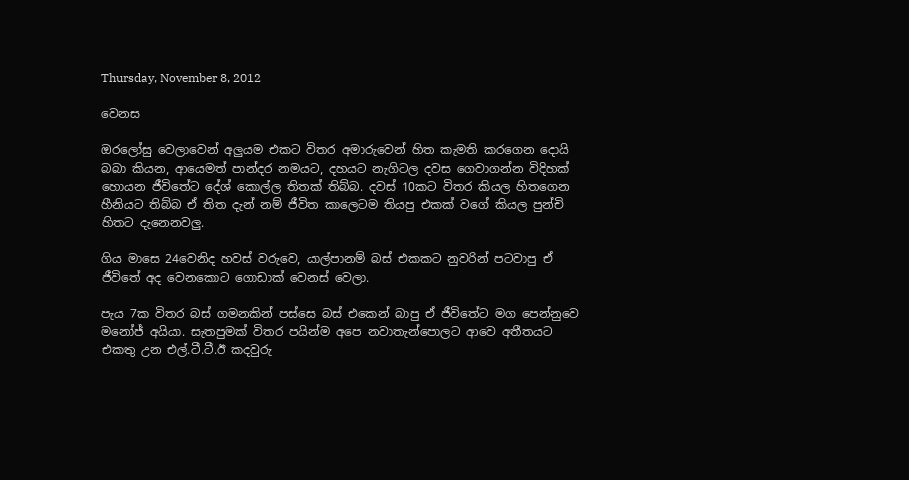Thursday, November 8, 2012

වෙනස

ඔරලෝසු වෙලාවෙන් අලුයම එකට විතර අමාරුවෙන් හිත කැමති කරගෙන දොයි බබා කියන, ආයෙමත් පාන්දර නමයට, දහයට නැගිටල දවස ගෙවාගන්න විදිහක් හොයන ජීවිතේට දේශ් කොල්ල තිතක් තිබ්බ. දවස් 10කට විතර කියල හිතගෙන හීනියට තිබ්බ ඒ තිත දැන් නම් ජීවිත කාලෙටම තියපු එකක් වගේ කියල පුන්චි හිතට දැනෙනවලු.

ගිය මාසෙ 24වෙනිද හවස් වරුවෙ, යාල්පානම් බස් එකකට නුවරින් පටවාපු ඒ ජීවිතේ අද වෙනකොට ගොඩාක් වෙනස් වෙලා.

පැය 7ක විතර බස් ගමනකින් පස්සෙ බස් එකෙන් බාපු ඒ ජීවිතේට මග පෙන්නුවෙ මනෝජ් අයියා. සැතපුමක් විතර පයින්ම අපෙ නවාතැන්පොලට ආවෙ අතීතයට එකතු උන එල්.ටී.ටී.ඊ කදවුරු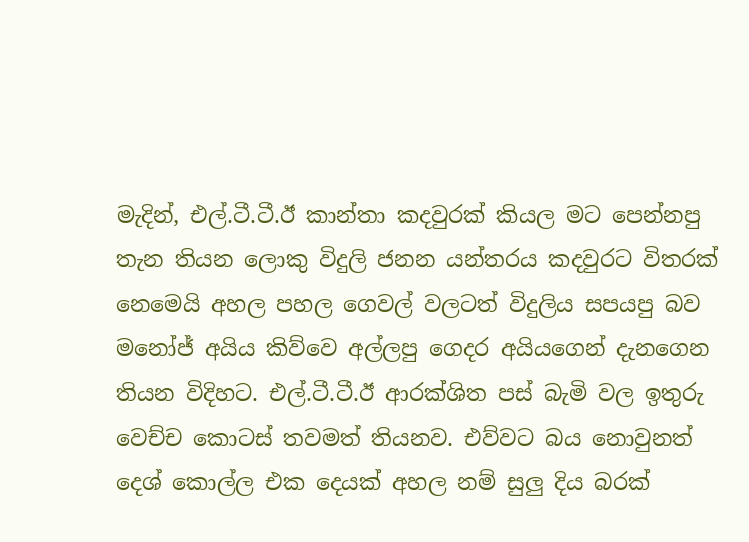මැදින්, එල්.ටී.ටී.ඊ කාන්තා කදවුරක් කියල මට පෙන්නපු තැන තියන ලොකු විදුලි ජනන යන්තරය කදවුරට විතරක් නෙමෙයි අහල පහල ගෙවල් වලටත් විදුලිය සපයපු බව මනෝජ් අයිය කිව්වෙ අල්ලපු ගෙදර අයියගෙන් දැනගෙන තියන විදිහට. එල්.ටී.ටී.ඊ ආරක්ශිත පස් බැමි වල ඉතුරු වෙච්ච කොටස් තවමත් තියනව. එව්වට බය නොවුනත් දෙශ් කොල්ල එක දෙයක් අහල නම් සුලු දිය බරක්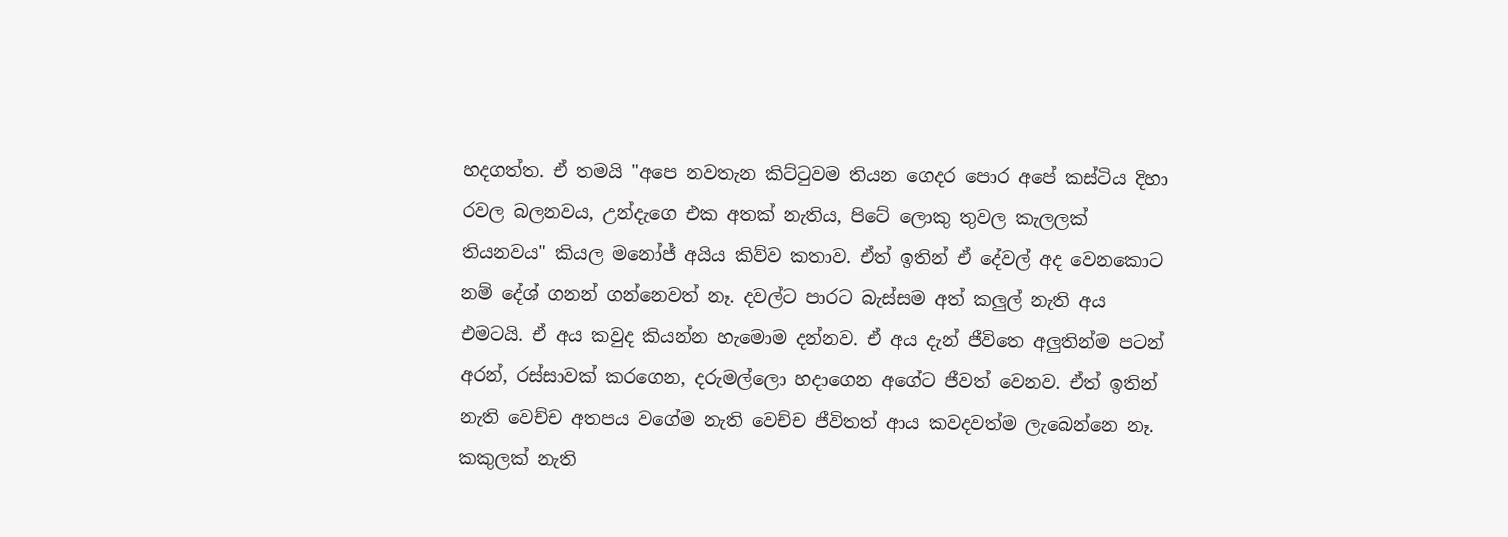හදගත්ත. ඒ තමයි "අපෙ නවතැන කිට්ටුවම තියන ගෙදර පොර අපේ කස්ටිය දිහා රවල බලනවය, උන්දැගෙ එක අතක් නැතිය, පිටේ ලොකු තුවල කැලලක් තියනවය" කියල මනෝජ් අයිය කිව්ව කතාව. ඒත් ඉතින් ඒ දේවල් අද වෙනකොට නම් දේශ් ගනන් ගන්නෙවත් නෑ. දවල්ට පාරට බැස්සම අත් කලුල් නැති අය එමටයි. ඒ අය කවුද කියන්න හැමොම දන්නව. ඒ අය දැන් ජීවිතෙ අලුතින්ම පටන් අරන්, රස්සාවක් කරගෙන, දරුමල්ලො හදාගෙන අගේට ජීවත් වෙනව. ඒත් ඉතින් නැති වෙච්ච අතපය වගේම නැති වෙච්ච ජීවිතත් ආය කවදවත්ම ලැබෙන්නෙ නෑ.
කකුලක් නැති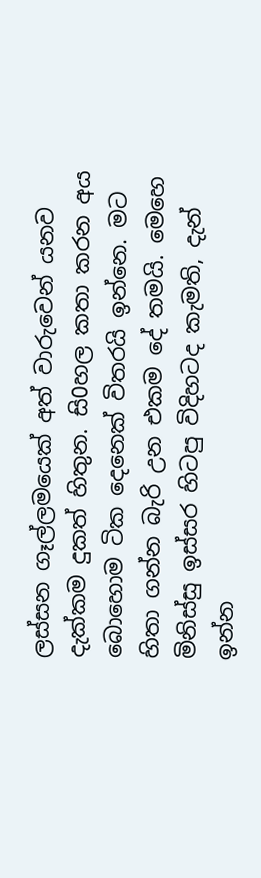ලස්සන ගෑල්ලමයෙක් අත් වාරුවෙන් යනව දැක්කම දුකත් හිතුන. සි0හල කතා කරන අය බොහොම ටික දෙනෙක් විතරයි ඉන්නෙ. මට හිතා ගන්න බැරි උන එකම දේ තමයි. මෙහෙ මිනිස්සු ඉස්සර හිටපු විදිහටද කැමති, දැන් ඉන්න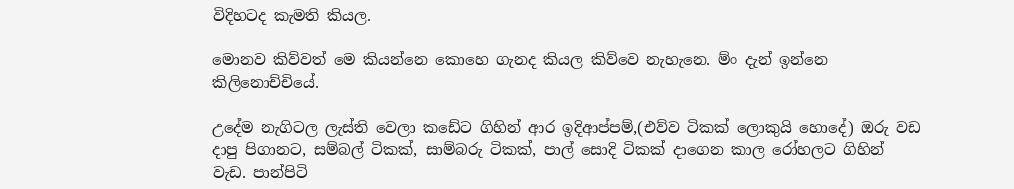විදිහටද කැමති කියල.

මොනව කිව්වත් මෙ කියන්නෙ කොහෙ ගැනද කියල කිව්වෙ නැහැනෙ. ම්ං දැන් ඉන්නෙ කිලිනොච්චියේ.

උදේම නැගිටල ලැස්ති වෙලා කඩේට ගිහින් ආර ඉදිආප්පම්,(එව්ව ටිකක් ලොකුයි හොදේ) ඔරු වඩ දාපු පිගානට, සම්බල් ටිකක්, සාම්බරු ටිකක්, පාල් සොදි ටිකක් දාගෙන කාල රෝහලට ගිහින් වැඩ. පාන්පිටි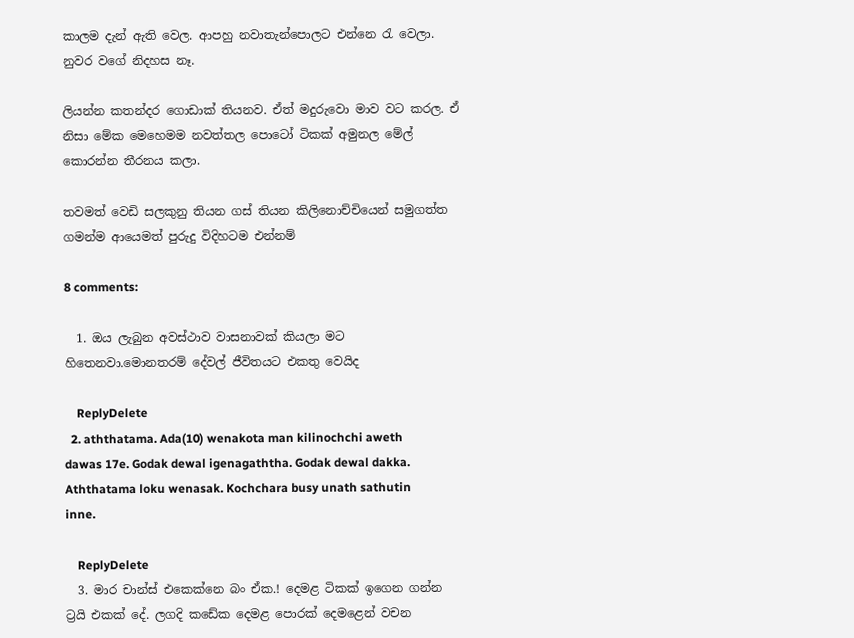කාලම දැන් ඇති වෙල. ආපහු නවාතැන්පොලට එන්නෙ රැ වෙලා. නුවර වගේ නිදහස නෑ.

ලියන්න කතන්දර ගොඩාක් තියනව. ඒත් මදුරුවො මාව වට කරල. ඒ නිසා මේක මෙහෙමම නවත්තල පොටෝ ටිකක් අමුනල මේල් කොරන්න තීරනය කලා.

තවමත් වෙඩි සලකුනු තියන ගස් තියන කිලිනොච්චියෙන් සමුගත්ත ගමන්ම ආයෙමත් පුරුදු විදිහටම එන්නම්

8 comments:

  1. ඔය ලැබුන අවස්ථාව වාසනාවක් කියලා මට හිතෙනවා.මොනතරම් දේවල් ජීවිතයට එකතු වෙයිද

    ReplyDelete
  2. aththatama. Ada(10) wenakota man kilinochchi aweth dawas 17e. Godak dewal igenagaththa. Godak dewal dakka. Aththatama loku wenasak. Kochchara busy unath sathutin inne.

    ReplyDelete
  3. මාර චාන්ස් එකෙක්නෙ බං ඒක.! දෙමළ ටිකක් ඉගෙන ගන්න ට්‍රයි එකක් දේ. ලගදි කඩේක දෙමළ පොරක් දෙමළෙන් වචන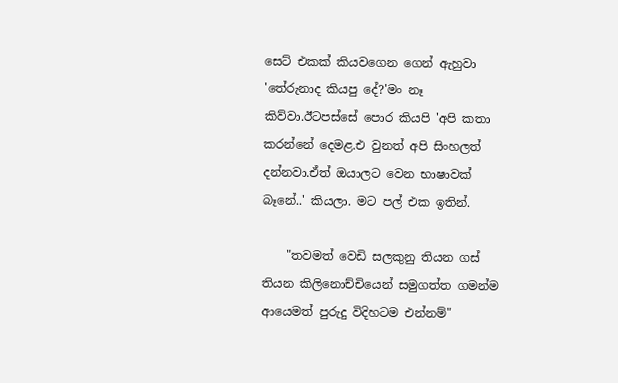සෙට් එකක් කියවගෙන ගෙන් ඇහුවා 'තේරුනාද කියපු දේ?'මං නෑ කිව්වා.ඊටපස්සේ පොර කියපි 'අපි කතා කරන්නේ දෙමළ.එ වුනත් අපි සිංහලත් දන්නවා.ඒත් ඔයාලට වෙන භාෂාවක් බෑනේ..' කියලා. මට පල් එක ඉතින්.

    "තවමත් වෙඩි සලකුනු තියන ගස් තියන කිලිනොච්චියෙන් සමුගත්ත ගමන්ම ආයෙමත් පුරුදු විදිහටම එන්නම්"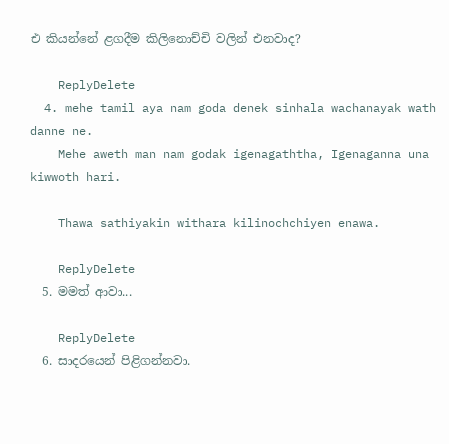එ කියන්නේ ළගදීම කිලිනොච්චි වලින් එනවාද?

    ReplyDelete
  4. mehe tamil aya nam goda denek sinhala wachanayak wath danne ne.
    Mehe aweth man nam godak igenagaththa, Igenaganna una kiwwoth hari.

    Thawa sathiyakin withara kilinochchiyen enawa.

    ReplyDelete
  5. මමත් ආවා...

    ReplyDelete
  6. සාදරයෙන් පිළිගන්නවා.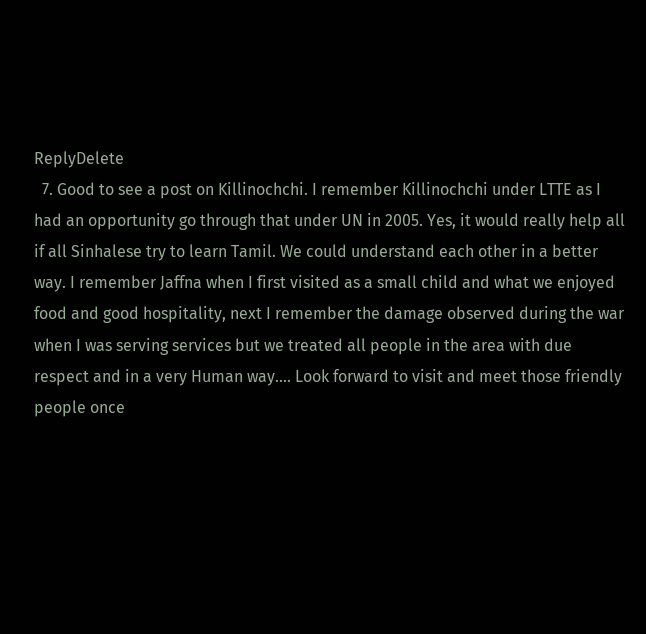ReplyDelete
  7. Good to see a post on Killinochchi. I remember Killinochchi under LTTE as I had an opportunity go through that under UN in 2005. Yes, it would really help all if all Sinhalese try to learn Tamil. We could understand each other in a better way. I remember Jaffna when I first visited as a small child and what we enjoyed food and good hospitality, next I remember the damage observed during the war when I was serving services but we treated all people in the area with due respect and in a very Human way.... Look forward to visit and meet those friendly people once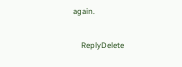again.

    ReplyDelete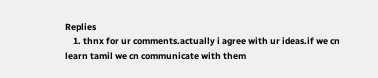Replies
    1. thnx for ur comments.actually i agree with ur ideas.if we cn learn tamil we cn communicate with them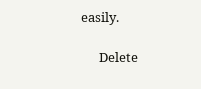easily.

      Delete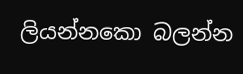ලියන්නකො බලන්න